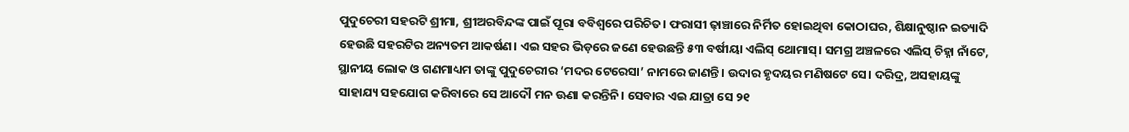ପୁଦୁଚେରୀ ସହରଟି ଶ୍ରୀମା, ଶ୍ରୀଅରବିନ୍ଦଙ୍କ ପାଇଁ ପୂରା ବବିଶ୍ବରେ ପରିଚିତ। ଫରାସୀ ଢ଼ାଞ୍ଚାରେ ନିର୍ମିତ ହୋଇଥିବା କୋଠାଘର, ଶିକ୍ଷାନୁଷ୍ଠାନ ଇତ୍ୟାଦି ହେଉଛି ସହରଟିର ଅନ୍ୟତମ ଆକର୍ଷଣ। ଏଇ ସହର ଭିଡ଼ରେ ଜଣେ ହେଉଛନ୍ତି ୫୩ ବର୍ଷୀୟା ଏଲିସ୍ ଥୋମାସ୍। ସମଗ୍ର ଅଞ୍ଚଳରେ ଏଲିସ୍ ଚିହ୍ନା ନାଁଟେ, ସ୍ଥାନୀୟ ଲୋକ ଓ ଗଣମାଧ୍ୟମ ତାଙ୍କୁ ପୁଦୁଚେରୀର ‘ମଦର ଟେରେସା’ ନାମରେ ଜାଣନ୍ତି। ଉଦାର ହୃଦୟର ମଣିଷଟେ ସେ। ଦରିଦ୍ର, ଅସହାୟଙ୍କୁ ସାହାଯ୍ୟ ସହଯୋଗ କରିବାରେ ସେ ଆଦୌ ମନ ଊଣା କରନ୍ତିନି। ସେବାର ଏଇ ଯାତ୍ରା ସେ ୨୧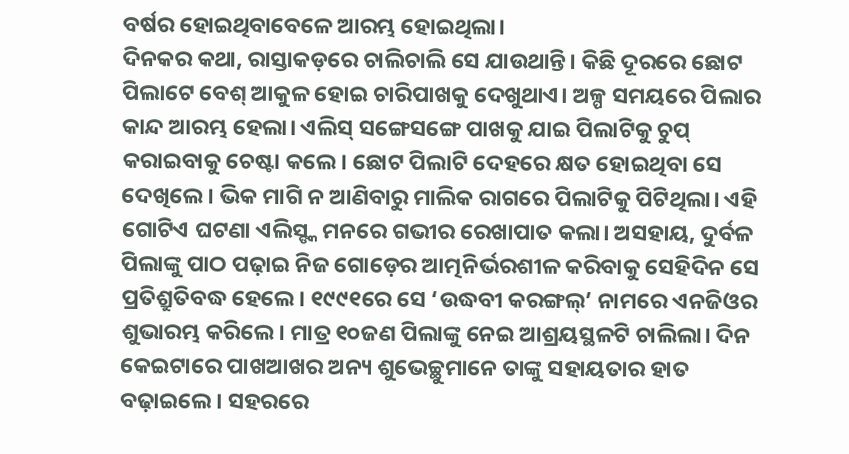ବର୍ଷର ହୋଇଥିବାବେଳେ ଆରମ୍ଭ ହୋଇଥିଲା।
ଦିନକର କଥା, ରାସ୍ତାକଡ଼ରେ ଚାଲିଚାଲି ସେ ଯାଉଥାନ୍ତି। କିଛି ଦୂରରେ ଛୋଟ ପିଲାଟେ ବେଶ୍ ଆକୁଳ ହୋଇ ଚାରିପାଖକୁ ଦେଖୁଥାଏ। ଅଳ୍ପ ସମୟରେ ପିଲାର କାନ୍ଦ ଆରମ୍ଭ ହେଲା। ଏଲିସ୍ ସଙ୍ଗେସଙ୍ଗେ ପାଖକୁ ଯାଇ ପିଲାଟିକୁ ଚୁପ୍ କରାଇବାକୁ ଚେଷ୍ଟା କଲେ। ଛୋଟ ପିଲାଟି ଦେହରେ କ୍ଷତ ହୋଇଥିବା ସେ ଦେଖିଲେ। ଭିକ ମାଗି ନ ଆଣିବାରୁ ମାଲିକ ରାଗରେ ପିଲାଟିକୁ ପିଟିଥିଲା। ଏହି ଗୋଟିଏ ଘଟଣା ଏଲିସ୍ଙ୍କ ମନରେ ଗଭୀର ରେଖାପାତ କଲା। ଅସହାୟ, ଦୁର୍ବଳ ପିଲାଙ୍କୁ ପାଠ ପଢ଼ାଇ ନିଜ ଗୋଡ଼େର ଆତ୍ମନିର୍ଭରଶୀଳ କରିବାକୁ ସେହିଦିନ ସେ ପ୍ରତିଶ୍ରୁତିବଦ୍ଧ ହେଲେ। ୧୯୯୧ରେ ସେ ‘ଉଦ୍ଧବୀ କରଙ୍ଗଲ୍’ ନାମରେ ଏନଜିଓର ଶୁଭାରମ୍ଭ କରିଲେ। ମାତ୍ର ୧୦ଜଣ ପିଲାଙ୍କୁ ନେଇ ଆଶ୍ରୟସ୍ଥଳଟି ଚାଲିଲା। ଦିନ କେଇଟାରେ ପାଖଆଖର ଅନ୍ୟ ଶୁଭେଚ୍ଛୁମାନେ ତାଙ୍କୁ ସହାୟତାର ହାତ ବଢ଼ାଇଲେ। ସହରରେ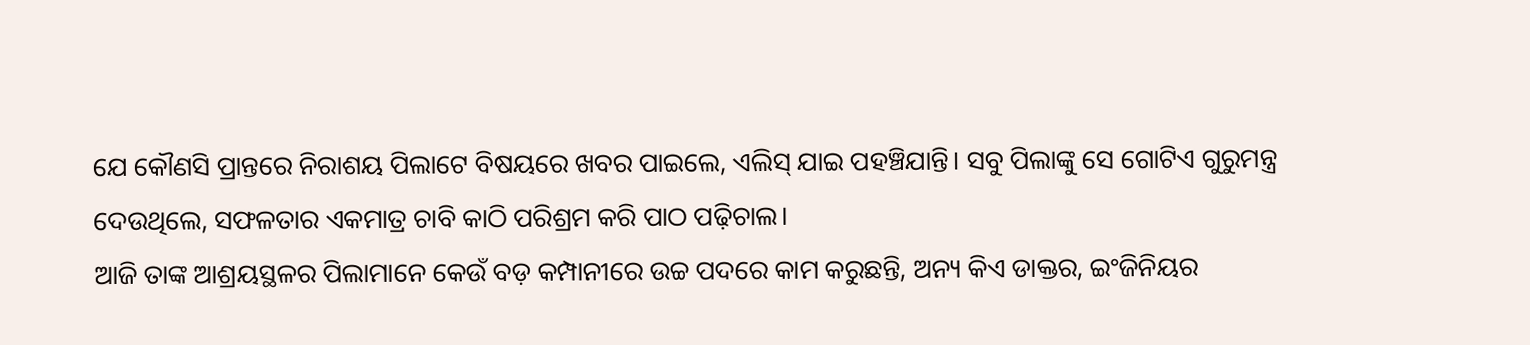ଯେ କୌଣସି ପ୍ରାନ୍ତରେ ନିରାଶୟ ପିଲାଟେ ବିଷୟରେ ଖବର ପାଇଲେ, ଏଲିସ୍ ଯାଇ ପହଞ୍ଚିଯାନ୍ତି। ସବୁ ପିଲାଙ୍କୁ ସେ ଗୋଟିଏ ଗୁରୁମନ୍ତ୍ର ଦେଉଥିଲେ, ସଫଳତାର ଏକମାତ୍ର ଚାବି କାଠି ପରିଶ୍ରମ କରି ପାଠ ପଢ଼ିଚାଲ।
ଆଜି ତାଙ୍କ ଆଶ୍ରୟସ୍ଥଳର ପିଲାମାନେ କେଉଁ ବଡ଼ କମ୍ପାନୀରେ ଉଚ୍ଚ ପଦରେ କାମ କରୁଛନ୍ତି, ଅନ୍ୟ କିଏ ଡାକ୍ତର, ଇଂଜିନିୟର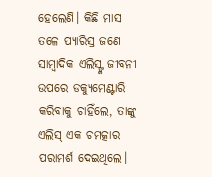ହେଲେଣି। କିଛି ମାସ ତଳେ ପ୍ୟାରିସ୍ର ଜଣେ ସାମ୍ବାଦିକ ଏଲିସ୍ଙ୍କ ଜୀବନୀ ଉପରେ ଡକ୍ୟୁମେଣ୍ଟାରି କରିବାକୁ ଚାହିଁଲେ, ତାଙ୍କୁ ଏଲିସ୍ ଏକ ଚମତ୍କାର ପରାମର୍ଶ ଦେଇଥିଲେ।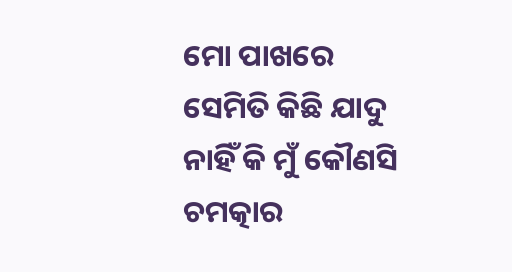ମୋ ପାଖରେ ସେମିତି କିଛି ଯାଦୁ ନାହିଁ କି ମୁଁ କୌଣସି ଚମତ୍କାର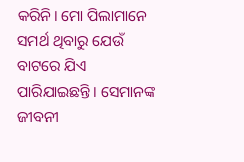କରିନି। ମୋ ପିଲାମାନେ ସମର୍ଥ ଥିବାରୁ ଯେଉଁ ବାଟରେ ଯିଏ ପାରିଯାଇଛନ୍ତି। ସେମାନଙ୍କ ଜୀବନୀ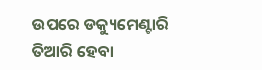ଉପରେ ଡକ୍ୟୁମେଣ୍ଟାରି ତିଆରି ହେବା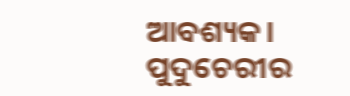ଆବଶ୍ୟକ।
ପୁଦୁଚେରୀର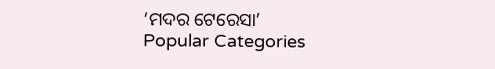‘ମଦର ଟେରେସା’
Popular Categories